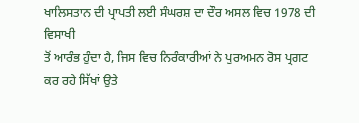ਖਾਲਿਸਤਾਨ ਦੀ ਪ੍ਰਾਪਤੀ ਲਈ ਸੰਘਰਸ਼ ਦਾ ਦੌਰ ਅਸਲ ਵਿਚ 1978 ਦੀ ਵਿਸਾਖੀ
ਤੋਂ ਆਰੰਭ ਹੁੰਦਾ ਹੈ, ਜਿਸ ਵਿਚ ਨਿਰੰਕਾਰੀਆਂ ਨੇ ਪੁਰਅਮਨ ਰੋਸ ਪ੍ਰਗਟ ਕਰ ਰਹੇ ਸਿੱਖਾਂ ਉਤੇ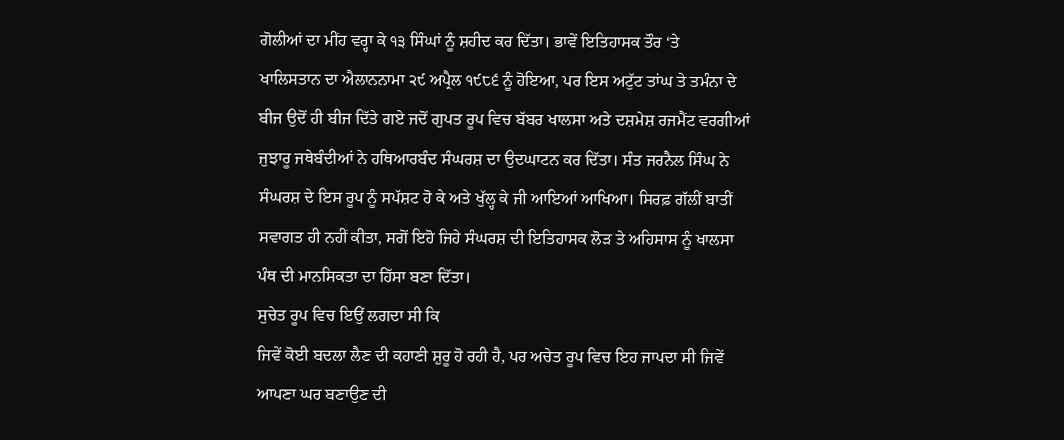ਗੋਲੀਆਂ ਦਾ ਮੀਂਹ ਵਰ੍ਹਾ ਕੇ ੧੩ ਸਿੰਘਾਂ ਨੂੰ ਸ਼ਹੀਦ ਕਰ ਦਿੱਤਾ। ਭਾਵੇਂ ਇਤਿਹਾਸਕ ਤੌਰ ‘ਤੇ
ਖਾਲਿਸਤਾਨ ਦਾ ਐਲਾਨਨਾਮਾ ੨੯ ਅਪ੍ਰੈਲ ੧੯੮੬ ਨੂੰ ਹੋਇਆ, ਪਰ ਇਸ ਅਟੁੱਟ ਤਾਂਘ ਤੇ ਤਮੰਨਾ ਦੇ
ਬੀਜ ਉਦੋਂ ਹੀ ਬੀਜ ਦਿੱਤੇ ਗਏ ਜਦੋਂ ਗੁਪਤ ਰੂਪ ਵਿਚ ਬੱਬਰ ਖਾਲਸਾ ਅਤੇ ਦਸ਼ਮੇਸ਼ ਰਜਮੈਂਟ ਵਰਗੀਆਂ
ਜੁਝਾਰੂ ਜਥੇਬੰਦੀਆਂ ਨੇ ਹਥਿਆਰਬੰਦ ਸੰਘਰਸ਼ ਦਾ ਉਦਘਾਟਨ ਕਰ ਦਿੱਤਾ। ਸੰਤ ਜਰਨੈਲ ਸਿੰਘ ਨੇ
ਸੰਘਰਸ਼ ਦੇ ਇਸ ਰੂਪ ਨੂੰ ਸਪੱਸ਼ਟ ਹੋ ਕੇ ਅਤੇ ਖੁੱਲ੍ਹ ਕੇ ਜੀ ਆਇਆਂ ਆਖਿਆ। ਸਿਰਫ਼ ਗੱਲੀਂ ਬਾਤੀਂ
ਸਵਾਗਤ ਹੀ ਨਹੀਂ ਕੀਤਾ, ਸਗੋਂ ਇਹੋ ਜਿਹੇ ਸੰਘਰਸ਼ ਦੀ ਇਤਿਹਾਸਕ ਲੋੜ ਤੇ ਅਹਿਸਾਸ ਨੂੰ ਖਾਲਸਾ
ਪੰਥ ਦੀ ਮਾਨਸਿਕਤਾ ਦਾ ਹਿੱਸਾ ਬਣਾ ਦਿੱਤਾ।
ਸੁਚੇਤ ਰੂਪ ਵਿਚ ਇਉਂ ਲਗਦਾ ਸੀ ਕਿ
ਜਿਵੇਂ ਕੋਈ ਬਦਲਾ ਲੈਣ ਦੀ ਕਹਾਣੀ ਸ਼ੁਰੂ ਹੋ ਰਹੀ ਹੈ, ਪਰ ਅਚੇਤ ਰੂਪ ਵਿਚ ਇਹ ਜਾਪਦਾ ਸੀ ਜਿਵੇਂ
ਆਪਣਾ ਘਰ ਬਣਾਉਣ ਦੀ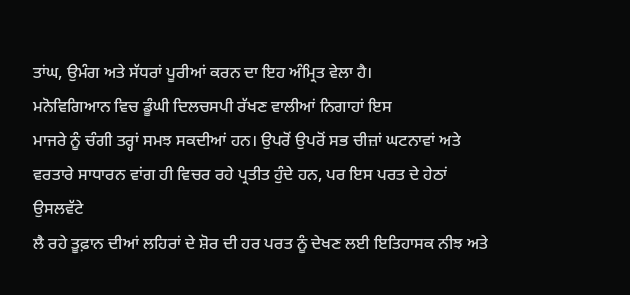ਤਾਂਘ, ਉਮੰਗ ਅਤੇ ਸੱਧਰਾਂ ਪੂਰੀਆਂ ਕਰਨ ਦਾ ਇਹ ਅੰਮ੍ਰਿਤ ਵੇਲਾ ਹੈ।
ਮਨੋਵਿਗਿਆਨ ਵਿਚ ਡੂੰਘੀ ਦਿਲਚਸਪੀ ਰੱਖਣ ਵਾਲੀਆਂ ਨਿਗਾਹਾਂ ਇਸ
ਮਾਜਰੇ ਨੂੰ ਚੰਗੀ ਤਰ੍ਹਾਂ ਸਮਝ ਸਕਦੀਆਂ ਹਨ। ਉਪਰੋਂ ਉਪਰੋਂ ਸਭ ਚੀਜ਼ਾਂ ਘਟਨਾਵਾਂ ਅਤੇ
ਵਰਤਾਰੇ ਸਾਧਾਰਨ ਵਾਂਗ ਹੀ ਵਿਚਰ ਰਹੇ ਪ੍ਰਤੀਤ ਹੁੰਦੇ ਹਨ, ਪਰ ਇਸ ਪਰਤ ਦੇ ਹੇਠਾਂ ਉਸਲਵੱਟੇ
ਲੈ ਰਹੇ ਤੂਫ਼ਾਨ ਦੀਆਂ ਲਹਿਰਾਂ ਦੇ ਸ਼ੋਰ ਦੀ ਹਰ ਪਰਤ ਨੂੰ ਦੇਖਣ ਲਈ ਇਤਿਹਾਸਕ ਨੀਝ ਅਤੇ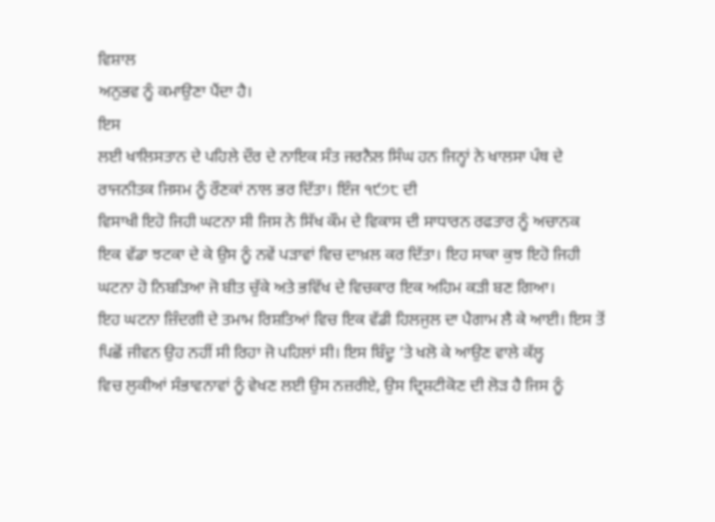ਵਿਸ਼ਾਲ
ਅਨੁਭਵ ਨੂੰ ਕਮਾਉਣਾ ਪੈਂਦਾ ਹੈ।
ਇਸ
ਲਈ ਖਾਲਿਸਤਾਨ ਦੇ ਪਹਿਲੇ ਦੌਰ ਦੇ ਨਾਇਕ ਸੰਤ ਜਰਨੈਲ ਸਿੰਘ ਹਨ ਜਿਨ੍ਹਾਂ ਨੇ ਖਾਲਸਾ ਪੰਥ ਦੇ
ਰਾਜਨੀਤਕ ਜਿਸਮ ਨੂੰ ਰੌਣਕਾਂ ਨਾਲ ਭਰ ਦਿੱਤਾ। ਇੰਜ ੧੯੭੮ ਦੀ
ਵਿਸਾਖੀ ਇਹੋ ਜਿਹੀ ਘਟਨਾ ਸੀ ਜਿਸ ਨੇ ਸਿੱਖ ਕੌਮ ਦੇ ਵਿਕਾਸ ਦੀ ਸਾਧਾਰਨ ਰਫਤਾਰ ਨੂੰ ਅਚਾਨਕ
ਇਕ ਵੱਡਾ ਝਟਕਾ ਦੇ ਕੇ ਉਸ ਨੂੰ ਨਵੇਂ ਪੜਾਵਾਂ ਵਿਚ ਦਾਖ਼ਲ ਕਰ ਦਿੱਤਾ। ਇਹ ਸਾਕਾ ਕੁਝ ਇਹੋ ਜਿਹੀ
ਘਟਨਾ ਹੋ ਨਿਬੜਿਆ ਜੋ ਬੀਤ ਚੁੱਕੇ ਅਤੇ ਭਵਿੱਖ ਦੇ ਵਿਚਕਾਰ ਇਕ ਅਹਿਮ ਕੜੀ ਬਣ ਗਿਆ।
ਇਹ ਘਟਨਾ ਜ਼ਿੰਦਗੀ ਦੇ ਤਮਾਮ ਰਿਸ਼ਤਿਆਂ ਵਿਚ ਇਕ ਵੱਡੀ ਹਿਲਜੁਲ ਦਾ ਪੈਗਾਮ ਲੈ ਕੇ ਆਈ। ਇਸ ਤੋਂ
ਪਿਛੋਂ ਜੀਵਨ ਉਹ ਨਹੀਂ ਸੀ ਰਿਹਾ ਜੋ ਪਹਿਲਾਂ ਸੀ। ਇਸ ਬਿੰਦੂ ‘ਤੇ ਖਲੋ ਕੇ ਆਉਣ ਵਾਲੇ ਕੱਲ੍ਹ
ਵਿਚ ਲੁਕੀਆਂ ਸੰਭਾਵਨਾਵਾਂ ਨੂੰ ਵੇਖਣ ਲਈ ਉਸ ਨਜ਼ਰੀਏ, ਉਸ ਦ੍ਰਿਸ਼ਟੀਕੋਣ ਦੀ ਲੋੜ ਹੈ ਜਿਸ ਨੂੰ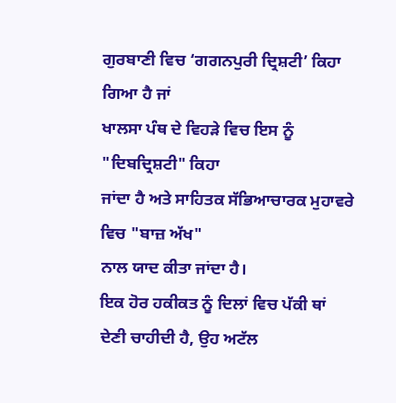ਗੁਰਬਾਣੀ ਵਿਚ ‘ਗਗਨਪੁਰੀ ਦ੍ਰਿਸ਼ਟੀ’ ਕਿਹਾ ਗਿਆ ਹੈ ਜਾਂ
ਖਾਲਸਾ ਪੰਥ ਦੇ ਵਿਹੜੇ ਵਿਚ ਇਸ ਨੂੰ "ਦਿਬਦ੍ਰਿਸ਼ਟੀ" ਕਿਹਾ
ਜਾਂਦਾ ਹੈ ਅਤੇ ਸਾਹਿਤਕ ਸੱਭਿਆਚਾਰਕ ਮੁਹਾਵਰੇ ਵਿਚ "ਬਾਜ਼ ਅੱਖ"
ਨਾਲ ਯਾਦ ਕੀਤਾ ਜਾਂਦਾ ਹੈ।
ਇਕ ਹੋਰ ਹਕੀਕਤ ਨੂੰ ਦਿਲਾਂ ਵਿਚ ਪੱਕੀ ਥਾਂ
ਦੇਣੀ ਚਾਹੀਦੀ ਹੈ, ਉਹ ਅਟੱਲ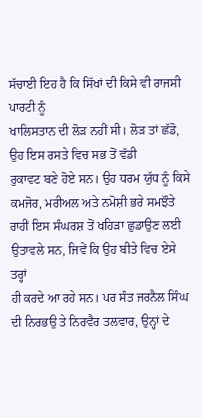ਸੱਚਾਈ ਇਹ ਹੈ ਕਿ ਸਿੱਖਾਂ ਦੀ ਕਿਸੇ ਵੀ ਰਾਜਸੀ ਪਾਰਟੀ ਨੂੰ
ਖਾਲਿਸਤਾਨ ਦੀ ਲੋੜ ਨਹੀਂ ਸੀ। ਲੋੜ ਤਾਂ ਛੱਡੋ, ਉਹ ਇਸ ਰਸਤੇ ਵਿਚ ਸਭ ਤੋਂ ਵੱਡੀ
ਰੁਕਾਵਟ ਬਣੇ ਹੋਏ ਸਨ। ਉਹ ਧਰਮ ਯੁੱਧ ਨੂੰ ਕਿਸੇ ਕਮਜੋਰ, ਮਰੀਅਲ ਅਤੇ ਨਮੋਸ਼ੀ ਭਰੇ ਸਮਝੌਤੇ
ਰਾਹੀਂ ਇਸ ਸੰਘਰਸ਼ ਤੋਂ ਖਹਿੜਾ ਛੁਡਾਉਣ ਲਈ ਉਤਾਵਲੇ ਸਨ, ਜਿਵੇਂ ਕਿ ਉਹ ਬੀਤੇ ਵਿਚ ਏਸੇ ਤਰ੍ਹਾਂ
ਹੀ ਕਰਦੇ ਆ ਰਹੇ ਸਨ। ਪਰ ਸੰਤ ਜਰਨੈਲ ਸਿੰਘ ਦੀ ਨਿਰਭਉ ਤੇ ਨਿਰਵੈਰ ਤਲਵਾਰ, ਉਨ੍ਹਾਂ ਦੇ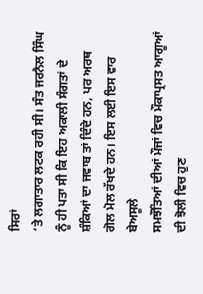ਸਿਰਾਂ
‘ਤੇ ਲਗਾਤਾਰ ਲਟਕ ਰਹੀ ਸੀ। ਸੰਤ ਜਰਨੈਲ ਸਿੰਘ ਨੂੰ ਹੀ ਪਤਾ ਸੀ ਕਿ ਇਹ ਅਕਾਲੀ ਸੰਗਤਾਂ ਦੇ
ਸ਼ੰਕਿਆਂ ਦਾ ਜਵਾਬ ਤਾਂ ਦਿੰਦੇ ਹਨ, ਪਰ ਅਰਥ ਗੋਲ ਮੋਲ ਰੱਖਦੇ ਹਨ। ਇਸ ਲਈ ਇਸ ਵਾਰ ਬੇਅਸੂਲੇ
ਸਮਝੌਤਿਆਂ ਦੀਆਂ ਮੌਜਾਂ ਵਿਚ ਮੌਕਾਪ੍ਰਸਤ ਆਗੂਆਂ ਦੀ ਝੋਲੀ ਵਿਚ ਹੁਣ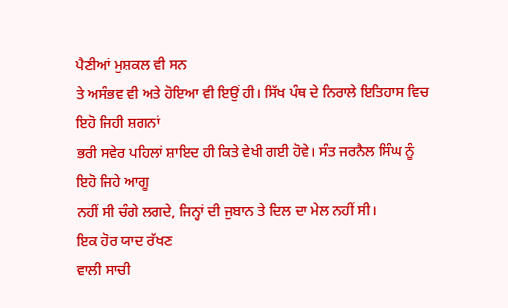ਪੈਣੀਆਂ ਮੁਸ਼ਕਲ ਵੀ ਸਨ
ਤੇ ਅਸੰਭਵ ਵੀ ਅਤੇ ਹੋਇਆ ਵੀ ਇਉਂ ਹੀ। ਸਿੱਖ ਪੰਥ ਦੇ ਨਿਰਾਲੇ ਇਤਿਹਾਸ ਵਿਚ ਇਹੋ ਜਿਹੀ ਸ਼ਗਨਾਂ
ਭਰੀ ਸਵੇਰ ਪਹਿਲਾਂ ਸ਼ਾਇਦ ਹੀ ਕਿਤੇ ਵੇਖੀ ਗਈ ਹੋਵੇ। ਸੰਤ ਜਰਨੈਲ ਸਿੰਘ ਨੂੰ ਇਹੋ ਜਿਹੇ ਆਗੂ
ਨਹੀਂ ਸੀ ਚੰਗੇ ਲਗਦੇ, ਜਿਨ੍ਹਾਂ ਦੀ ਜੁਬਾਨ ਤੇ ਦਿਲ ਦਾ ਮੇਲ ਨਹੀਂ ਸੀ।
ਇਕ ਹੋਰ ਯਾਦ ਰੱਖਣ
ਵਾਲੀ ਸਾਚੀ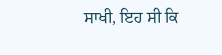ਸਾਖੀ, ਇਹ ਸੀ ਕਿ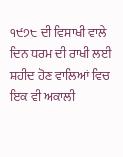੧੯੭੮ ਦੀ ਵਿਸਾਖੀ ਵਾਲੇ
ਦਿਨ ਧਰਮ ਦੀ ਰਾਖੀ ਲਈ ਸ਼ਹੀਦ ਹੋਣ ਵਾਲਿਆਂ ਵਿਚ ਇਕ ਵੀ ਅਕਾਲੀ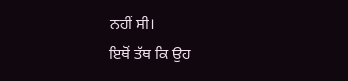ਨਹੀਂ ਸੀ।
ਇਥੋਂ ਤੱਥ ਕਿ ਉਹ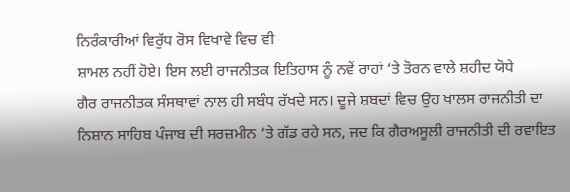ਨਿਰੰਕਾਰੀਆਂ ਵਿਰੁੱਧ ਰੋਸ ਵਿਖਾਵੇ ਵਿਚ ਵੀ
ਸ਼ਾਮਲ ਨਹੀਂ ਹੋਏ। ਇਸ ਲਈ ਰਾਜਨੀਤਕ ਇਤਿਹਾਸ ਨੂੰ ਨਵੇਂ ਰਾਹਾਂ ‘ਤੇ ਤੋਰਨ ਵਾਲੇ ਸ਼ਹੀਦ ਯੋਧੇ
ਗੈਰ ਰਾਜਨੀਤਕ ਸੰਸਥਾਵਾਂ ਨਾਲ ਹੀ ਸਬੰਧ ਰੱਖਦੇ ਸਨ। ਦੂਜੇ ਸ਼ਬਦਾਂ ਵਿਚ ਉਹ ਖਾਲਸ ਰਾਜਨੀਤੀ ਦਾ
ਨਿਸ਼ਾਨ ਸਾਹਿਬ ਪੰਜਾਬ ਦੀ ਸਰਜ਼ਮੀਨ ‘ਤੇ ਗੱਡ ਰਹੇ ਸਨ, ਜਦ ਕਿ ਗੈਰਅਸੂਲੀ ਰਾਜਨੀਤੀ ਦੀ ਰਵਾਇਤ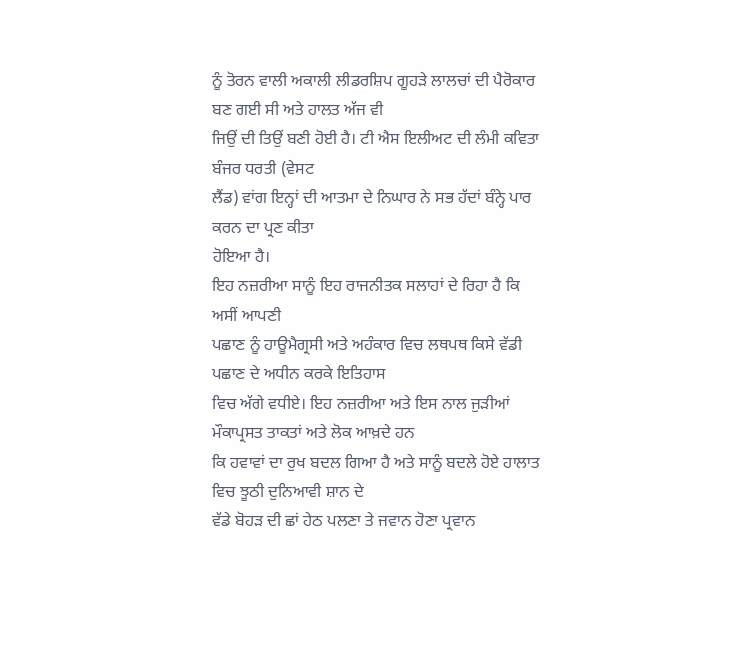ਨੂੰ ਤੋਰਨ ਵਾਲੀ ਅਕਾਲੀ ਲੀਡਰਸ਼ਿਪ ਗੂਹੜੇ ਲਾਲਚਾਂ ਦੀ ਪੈਰੋਕਾਰ ਬਣ ਗਈ ਸੀ ਅਤੇ ਹਾਲਤ ਅੱਜ ਵੀ
ਜਿਉਂ ਦੀ ਤਿਉਂ ਬਣੀ ਹੋਈ ਹੈ। ਟੀ ਐਸ ਇਲੀਅਟ ਦੀ ਲੰਮੀ ਕਵਿਤਾ ਬੰਜਰ ਧਰਤੀ (ਵੇਸਟ
ਲੈਂਡ) ਵਾਂਗ ਇਨ੍ਹਾਂ ਦੀ ਆਤਮਾ ਦੇ ਨਿਘਾਰ ਨੇ ਸਭ ਹੱਦਾਂ ਬੰਨ੍ਹੇ ਪਾਰ ਕਰਨ ਦਾ ਪ੍ਰਣ ਕੀਤਾ
ਹੋਇਆ ਹੈ।
ਇਹ ਨਜ਼ਰੀਆ ਸਾਨੂੰ ਇਹ ਰਾਜਨੀਤਕ ਸਲਾਹਾਂ ਦੇ ਰਿਹਾ ਹੈ ਕਿ ਅਸੀਂ ਆਪਣੀ
ਪਛਾਣ ਨੂੰ ਹਾਊਮੈਗ੍ਰਸੀ ਅਤੇ ਅਹੰਕਾਰ ਵਿਚ ਲਥਪਥ ਕਿਸੇ ਵੱਡੀ ਪਛਾਣ ਦੇ ਅਧੀਨ ਕਰਕੇ ਇਤਿਹਾਸ
ਵਿਚ ਅੱਗੇ ਵਧੀਏ। ਇਹ ਨਜ਼ਰੀਆ ਅਤੇ ਇਸ ਨਾਲ ਜੁੜੀਆਂ ਮੌਕਾਪ੍ਰਸਤ ਤਾਕਤਾਂ ਅਤੇ ਲੋਕ ਆਖ਼ਦੇ ਹਨ
ਕਿ ਹਵਾਵਾਂ ਦਾ ਰੁਖ ਬਦਲ ਗਿਆ ਹੈ ਅਤੇ ਸਾਨੂੰ ਬਦਲੇ ਹੋਏ ਹਾਲਾਤ ਵਿਚ ਝੂਠੀ ਦੁਨਿਆਵੀ ਸ਼ਾਨ ਦੇ
ਵੱਡੇ ਬੋਹੜ ਦੀ ਛਾਂ ਹੇਠ ਪਲਣਾ ਤੇ ਜਵਾਨ ਹੋਣਾ ਪ੍ਰਵਾਨ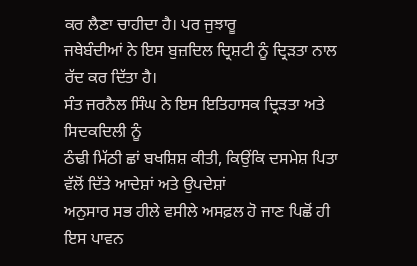ਕਰ ਲੈਣਾ ਚਾਹੀਦਾ ਹੈ। ਪਰ ਜੁਝਾਰੂ
ਜਥੇਬੰਦੀਆਂ ਨੇ ਇਸ ਬੁਜ਼ਦਿਲ ਦ੍ਰਿਸ਼ਟੀ ਨੂੰ ਦ੍ਰਿੜਤਾ ਨਾਲ ਰੱਦ ਕਰ ਦਿੱਤਾ ਹੈ।
ਸੰਤ ਜਰਨੈਲ ਸਿੰਘ ਨੇ ਇਸ ਇਤਿਹਾਸਕ ਦ੍ਰਿੜਤਾ ਅਤੇ ਸਿਦਕਦਿਲੀ ਨੂੰ
ਠੰਢੀ ਮਿੱਠੀ ਛਾਂ ਬਖਸ਼ਿਸ਼ ਕੀਤੀ, ਕਿਉਂਕਿ ਦਸਮੇਸ਼ ਪਿਤਾ ਵੱਲੋਂ ਦਿੱਤੇ ਆਦੇਸ਼ਾਂ ਅਤੇ ਉਪਦੇਸ਼ਾਂ
ਅਨੁਸਾਰ ਸਭ ਹੀਲੇ ਵਸੀਲੇ ਅਸਫ਼ਲ ਹੋ ਜਾਣ ਪਿਛੋਂ ਹੀ ਇਸ ਪਾਵਨ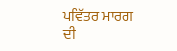ਪਵਿੱਤਰ ਮਾਰਗ ਦੀ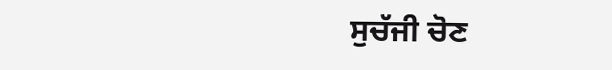ਸੁਚੱਜੀ ਚੋਣ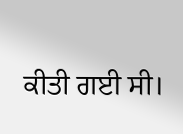ਕੀਤੀ ਗਈ ਸੀ।